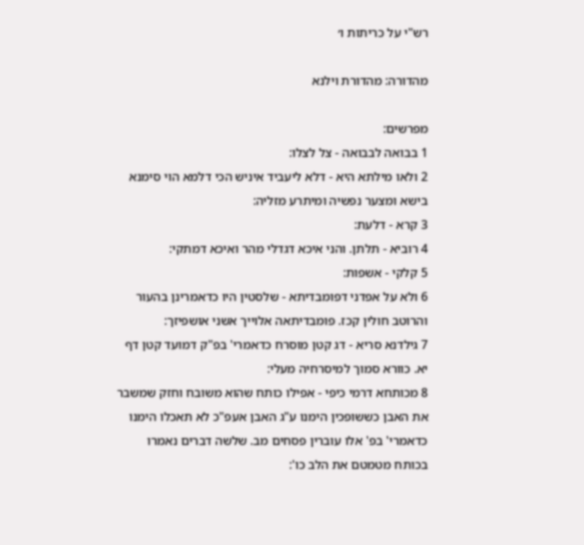רש"י על כריתות ו׳

מהדורה: מהדורת וילנא

מפרשים:
1 בבואה לבבואה - צל לצלו:
2 ולאו מילתא היא - דלא ליעביד איניש הכי דלמא הוי סימנא בישא ומצער נפשיה ומיתרע מזליה:
3 קרא - דלעת:
4 רוביא - תלתן. והני איכא דגדלי מהר ואיכא דמתקי:
5 קלקי - אשפות:
6 ולא על אפדני דפומבדיתא - שלסטין היו כדאמרינן בהעור והרוטב חולין קכז. פומבדיתאה אלוייך אשני אושפיזך:
7 גילדנא סריא - דג קטן מוסרח כדאמרי' בפ"ק דמועד קטן דף יא. כוורא סמוך למיסרחיה מעלי:
8 מכותחא דרמי כיפי - אפילו כותח שהוא משובח וחזק שמשבר את האבן כששופכין הימנו ע"ג האבן אעפ"כ לא תאכלו הימנו כדאמרי' בפ' אלו עוברין פסחים מב. שלשה דברים נאמרו בכותח מטמטם את הלב כו':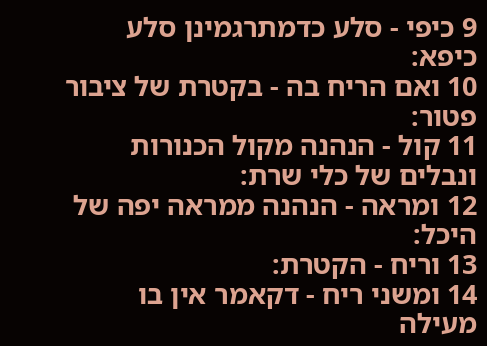9 כיפי - סלע כדמתרגמינן סלע כיפא:
10 ואם הריח בה - בקטרת של ציבור פטור:
11 קול - הנהנה מקול הכנורות ונבלים של כלי שרת:
12 ומראה - הנהנה ממראה יפה של היכל:
13 וריח - הקטרת:
14 ומשני ריח - דקאמר אין בו מעילה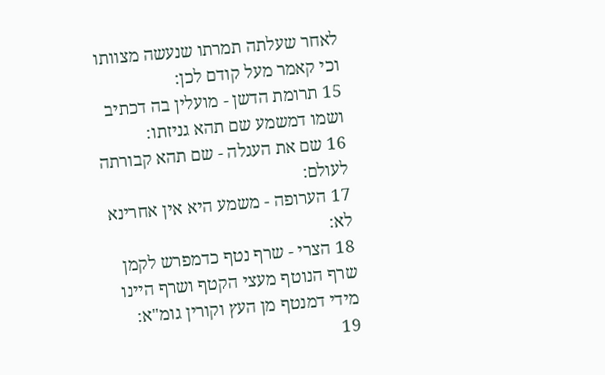לאחר שעלתה תמרתו שנעשה מצוותו וכי קאמר מעל קודם לכן:
15 תרומת הדשן - מועלין בה דכתיב ושמו דמשמע שם תהא גניזתו:
16 שם את העגלה - שם תהא קבורתה לעולם:
17 הערופה - משמע היא אין אחרינא לא:
18 הצרי - שרף נטף כדמפרש לקמן שרף הנוטף מעצי הקטף ושרף היינו מידי דמנטף מן העץ וקורין גומ"א:
19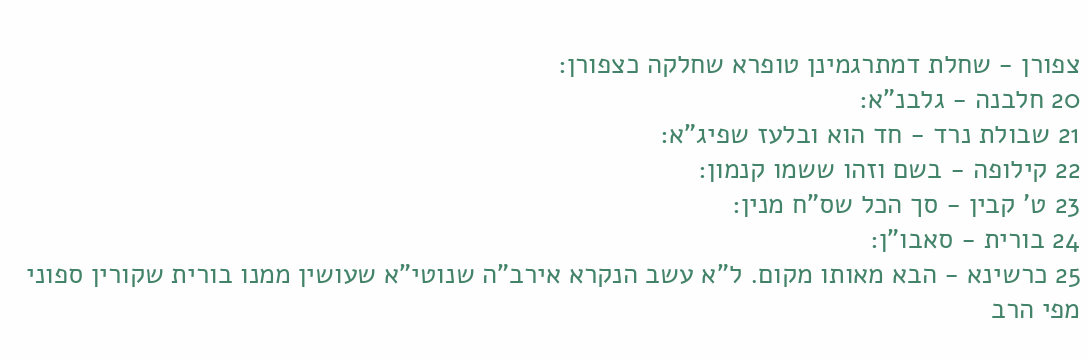צפורן - שחלת דמתרגמינן טופרא שחלקה כצפורן:
20 חלבנה - גלבנ"א:
21 שבולת נרד - חד הוא ובלעז שפיג"א:
22 קילופה - בשם וזהו ששמו קנמון:
23 ט' קבין - סך הכל שס"ח מנין:
24 בורית - סאבו"ן:
25 כרשינא - הבא מאותו מקום. ל"א עשב הנקרא אירב"ה שנוטי"א שעושין ממנו בורית שקורין ספוני מפי הרב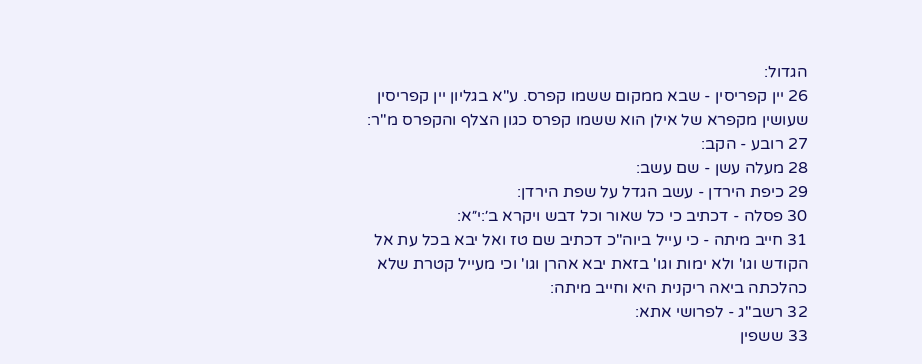הגדול:
26 יין קפריסין - שבא ממקום ששמו קפרס. ע"א בגליון יין קפריסין שעושין מקפרא של אילן הוא ששמו קפרס כגון הצלף והקפרס מ"ר:
27 רובע - הקב:
28 מעלה עשן - שם עשב:
29 כיפת הירדן - עשב הגדל על שפת הירדן:
30 פסלה - דכתיב כי כל שאור וכל דבש ויקרא ב׳:י״א:
31 חייב מיתה - כי עייל ביוה"כ דכתיב שם טז ואל יבא בכל עת אל הקודש וגו' ולא ימות וגו' בזאת יבא אהרן וגו' וכי מעייל קטרת שלא כהלכתה ביאה ריקנית היא וחייב מיתה:
32 רשב"ג - לפרושי אתא:
33 ששפין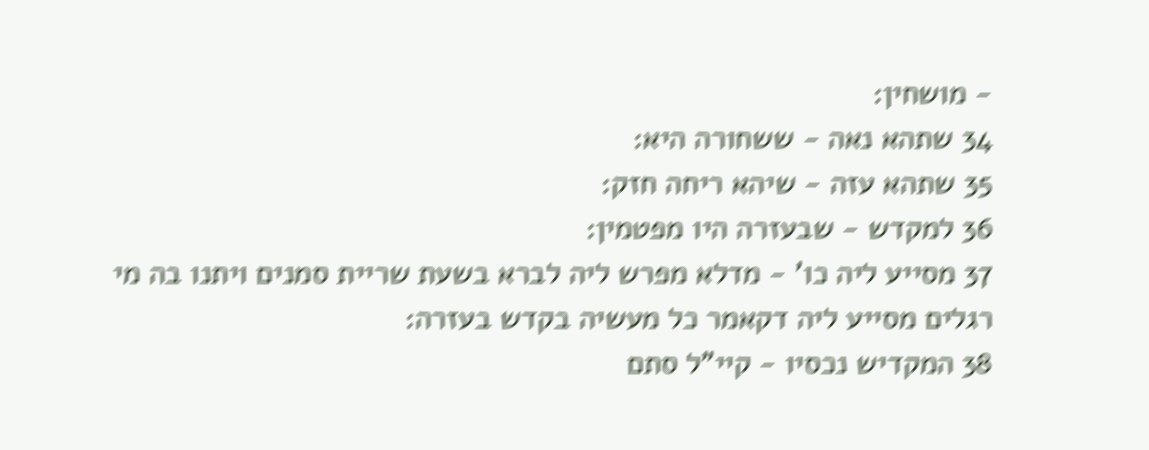- מושחין:
34 שתהא נאה - ששחורה היא:
35 שתהא עזה - שיהא ריחה חזק:
36 למקדש - שבעזרה היו מפטמין:
37 מסייע ליה כו' - מדלא מפרש ליה לברא בשעת שריית סמנים ויתנו בה מי רגלים מסייע ליה דקאמר כל מעשיה בקדש בעזרה:
38 המקדיש נכסיו - קיי"ל סתם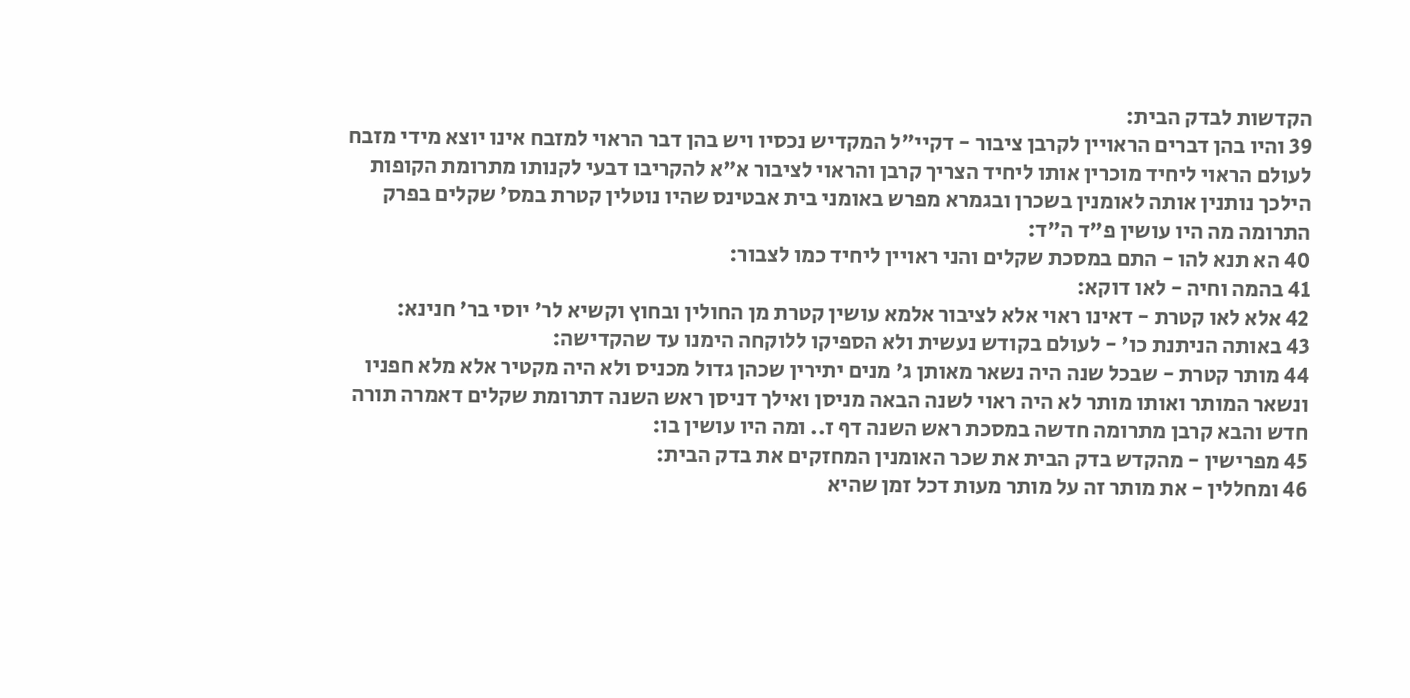הקדשות לבדק הבית:
39 והיו בהן דברים הראויין לקרבן ציבור - דקיי"ל המקדיש נכסיו ויש בהן דבר הראוי למזבח אינו יוצא מידי מזבח לעולם הראוי ליחיד מוכרין אותו ליחיד הצריך קרבן והראוי לציבור א"א להקריבו דבעי לקנותו מתרומת הקופות הילכך נותנין אותה לאומנין בשכרן ובגמרא מפרש באומני בית אבטינס שהיו נוטלין קטרת במס' שקלים בפרק התרומה מה היו עושין פ"ד ה"ד:
40 הא תנא להו - התם במסכת שקלים והני ראויין ליחיד כמו לצבור:
41 בהמה וחיה - לאו דוקא:
42 אלא לאו קטרת - דאינו ראוי אלא לציבור אלמא עושין קטרת מן החולין ובחוץ וקשיא לר' יוסי בר' חנינא:
43 באותה הניתנת כו' - לעולם בקודש נעשית ולא הספיקו ללוקחה הימנו עד שהקדישה:
44 מותר קטרת - שבכל שנה היה נשאר מאותן ג' מנים יתירין שכהן גדול מכניס ולא היה מקטיר אלא מלא חפניו ונשאר המותר ואותו מותר לא היה ראוי לשנה הבאה מניסן ואילך דניסן ראש השנה דתרומת שקלים דאמרה תורה חדש והבא קרבן מתרומה חדשה במסכת ראש השנה דף ז.. ומה היו עושין בו:
45 מפרישין - מהקדש בדק הבית את שכר האומנין המחזקים את בדק הבית:
46 ומחללין - את מותר זה על מותר מעות דכל זמן שהיא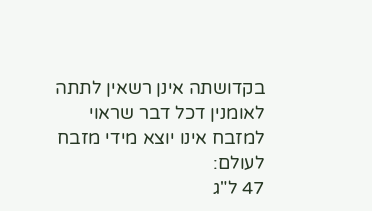בקדושתה אינן רשאין לתתה לאומנין דכל דבר שראוי למזבח אינו יוצא מידי מזבח לעולם:
47 ל"ג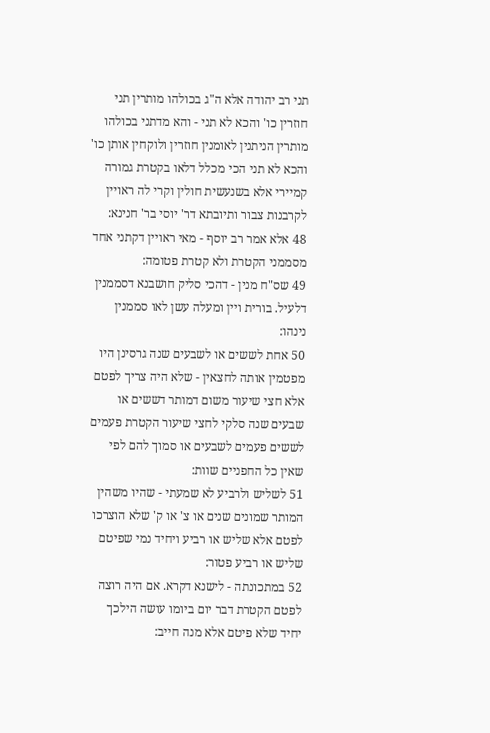תני רב יהודה אלא ה"ג בכולהו מותרין תני חוזרין כו' והכא לא תני - והא מדתני בכולהו מותרין הניתנין לאומנין חוזרין ולוקחין אותן כו' והכא לא תני הכי מכלל דלאו בקטרת גמורה קמיירי אלא בשנעשית חולין וקרי לה ראויין לקרבנות צבור ותיובתא דר' יוסי בר' חנינא:
48 אלא אמר רב יוסף - מאי ראויין דקתני אחד מסממני הקטרת ולא קטרת פטומה:
49 שס"ח מנין - דהכי סליק חושבנא דסממנין דלעיל. בורית ויין ומעלה עשן לאו סממנין נינהו:
50 אחת לששים או לשבעים שנה גרסינן היו מפטמין אותה לחצאין - שלא היה צריך לפטם אלא חצי שיעור משום דמותר דששים או שבעים שנה סלקי לחצי שיעור הקטרת פעמים לששים פעמים לשבעים או סמוך להם לפי שאין כל החפניים שוות:
51 לשליש ולרביע לא שמעתי - שהיו משהין המותר שמונים שנים או צ' או ק' שלא הוצרכו לפטם אלא שליש או רביע ויחיד נמי שפיטם שליש או רביע פטור:
52 במתכונתה - לישנא דקרא. אם היה רוצה לפטם הקטרת דבר יום ביומו עושה הילכך יחיד שלא פיטם אלא מנה חייב: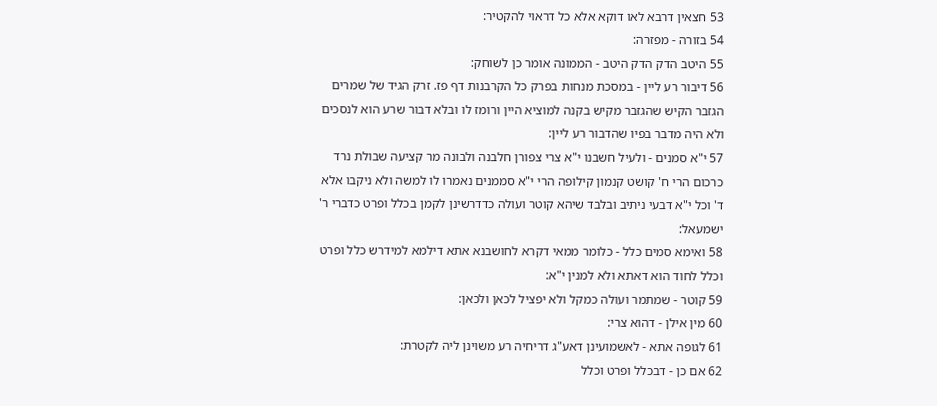53 חצאין דרבא לאו דוקא אלא כל דראוי להקטיר:
54 בזורה - מפזרה:
55 היטב הדק הדק היטב - הממונה אומר כן לשוחק:
56 דיבור רע ליין - במסכת מנחות בפרק כל הקרבנות דף פז. זרק הגיד של שמרים הגזבר הקיש שהגזבר מקיש בקנה למוציא היין ורומז לו ובלא דבור שרע הוא לנסכים ולא היה מדבר בפיו שהדבור רע ליין:
57 י"א סמנים - ולעיל חשבנו י"א צרי צפורן חלבנה ולבונה מר קציעה שבולת נרד כרכום הרי ח' קושט קנמון קילופה הרי י"א סממנים נאמרו לו למשה ולא ניקבו אלא ד' וכל י"א דבעי ניתיב ובלבד שיהא קוטר ועולה כדדרשינן לקמן בכלל ופרט כדברי ר' ישמעאל:
58 ואימא סמים כלל - כלומר ממאי דקרא לחושבנא אתא דילמא למידרש כלל ופרט וכלל לחוד הוא דאתא ולא למנין י"א:
59 קוטר - שמתמר ועולה כמקל ולא יפציל לכאן ולכאן:
60 מין אילן - דהוא צרי:
61 לגופה אתא - לאשמועינן דאע"ג דריחיה רע משוינן ליה לקטרת:
62 אם כן - דבכלל ופרט וכלל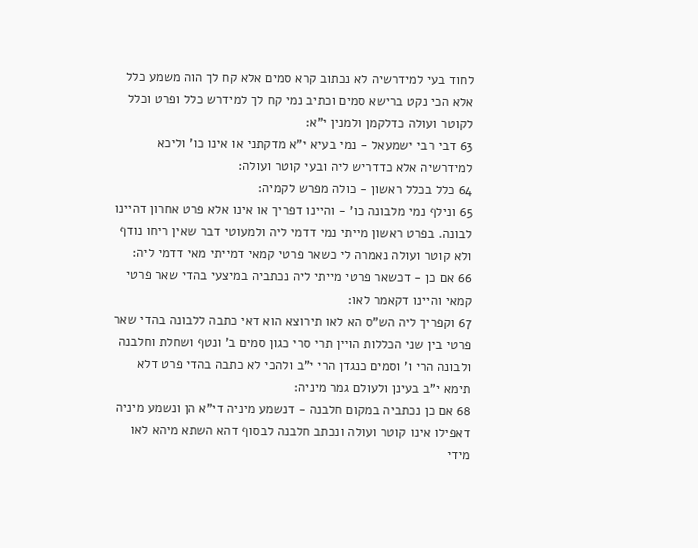לחוד בעי למידרשיה לא נכתוב קרא סמים אלא קח לך הוה משמע כלל אלא הכי נקט ברישא סמים וכתיב נמי קח לך למידרש כלל ופרט וכלל לקוטר ועולה כדלקמן ולמנין י"א:
63 דבי רבי ישמעאל - נמי בעיא י"א מדקתני או אינו כו' וליכא למידרשיה אלא כדדריש ליה ובעי קוטר ועולה:
64 כלל בכלל ראשון - כולה מפרש לקמיה:
65 ונילף נמי מלבונה כו' - והיינו דפריך או אינו אלא פרט אחרון דהיינו לבונה. בפרט ראשון מייתי נמי דדמי ליה ולמעוטי דבר שאין ריחו נודף ולא קוטר ועולה נאמרה לי כשאר פרטי קמאי דמייתי מאי דדמי ליה:
66 אם כן - דכשאר פרטי מייתי ליה נכתביה במיצעי בהדי שאר פרטי קמאי והיינו דקאמר לאו:
67 וקפריך ליה הש"ס הא לאו תירוצא הוא דאי כתבה ללבונה בהדי שאר פרטי בין שני הכללות הויין תרי סרי כגון סמים ב' ונטף ושחלת וחלבנה ולבונה הרי ו' וסמים כנגדן הרי י"ב ולהכי לא כתבה בהדי פרט דלא תימא י"ב בעינן ולעולם גמר מיניה:
68 אם כן נכתביה במקום חלבנה - דנשמע מיניה די"א הן ונשמע מיניה דאפילו אינו קוטר ועולה ונכתב חלבנה לבסוף דהא השתא מיהא לאו מידי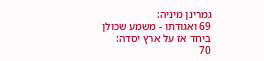גמרינן מיניה:
69 ואגודתו - משמע שכולן ביחד אז על ארץ יסדה:
70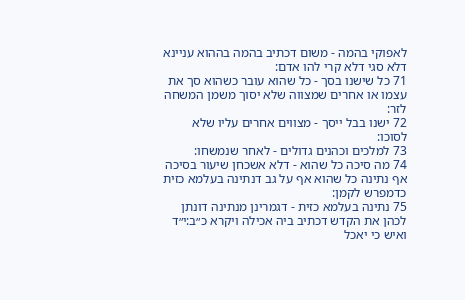לאפוקי בהמה - משום דכתיב בהמה בההוא עניינא דלא סגי דלא קרי להו אדם:
71 כל שישנו בסך - כל שהוא עובר כשהוא סך את עצמו או אחרים שמצווה שלא יסוך משמן המשחה לזר:
72 ישנו בבל ייסך - מצווים אחרים עליו שלא לסוכו:
73 למלכים וכהנים גדולים - לאחר שנמשחו:
74 מה סיכה כל שהוא - דלא אשכחן שיעור בסיכה אף נתינה כל שהוא אף על גב דנתינה בעלמא כזית כדמפרש לקמן:
75 נתינה בעלמא כזית - דגמרינן מנתינה דונתן לכהן את הקדש דכתיב ביה אכילה ויקרא כ״ב:י״ד ואיש כי יאכל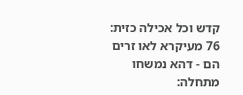קדש וכל אכילה כזית:
76 מעיקרא לאו זרים הם - דהא נמשחו מתחלה: